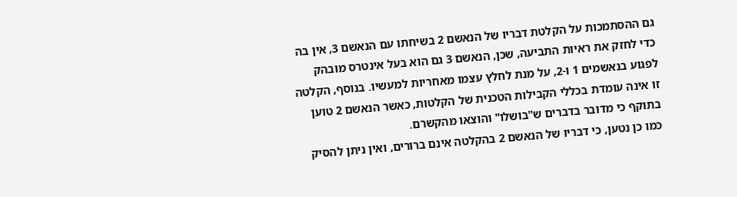גם ההסתמכות על הקלטת דבריו של הנאשם 2 בשיחתו עם הנאשם 3, אין בה כדי לחזק את ראיות התביעה, שכן, הנאשם 3 גם הוא בעל אינטרס מובהק לפגוע בנאשמים 1 ו-2, על מנת לחלץ עצמו מאחריות למעשיו. בנוסף, הקלטה זו אינה עומדת בכללי הקבילות הטכנית של הקלטות, כאשר הנאשם 2 טוען בתוקף כי מדובר בדברים ש"בושלו" והוצאו מהקשרם.
כמו כן נטען, כי דבריו של הנאשם 2 בהקלטה אינם ברורים, ואין ניתן להסיק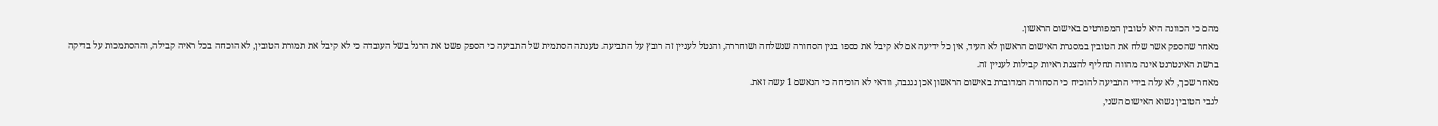מהם כי הכוונה היא לטובין המפורטים באישום הראשון.
מאחר שהספק אשר שלח את הטובין במסגרת האישום הראשון לא העיד, אין כל ידיעה אם לא קיבל את כספו בגין הסחורה שנשלחה ושוחררה, והנטל לעניין זה רובץ על התביעה. טענתה הסתמית של התביעה כי הספק פשט את הרגל בשל העובדה כי לא קיבל את תמורת הטובין, לא הוכחה בכל ראיה קבילה, וההסתמכות על בדיקה ברשת האינטרנט אינה מהווה תחליף להצגת ראיות קבילות לעניין זה.
מאחר שכך, לא עלה בידי התביעה להוכיח כי הסחורה המדוברת באישום הראשון אכן נגנבה, וודאי לא הוכיחה כי הנאשם 1 עשה זאת.
לגבי הטובין נשוא האישום השני,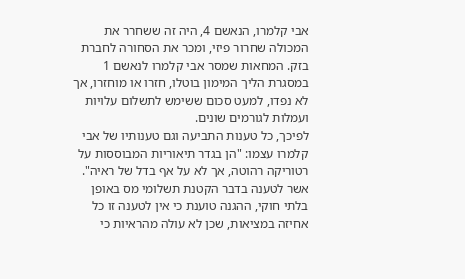אבי קלמרו, הנאשם 4, היה זה ששחרר את המכולה שחרור פיזי, ומכר את הסחורה לחברת בזק. המחאות שמסר אבי קלמרו לנאשם 1 במסגרת הליך המימון בוטלו, חזרו או מוחזרו, אך לא נפדו, למעט סכום ששימש לתשלום עלויות ועמלות לגורמים שונים.
לפיכך, כל טענות התביעה וגם טענותיו של אבי קלמרו עצמו: "הן בגדר תיאוריות המבוססות על רטוריקה רהוטה, אך לא על אף בדל של ראיה".
אשר לטענה בדבר הקטנת תשלומי מס באופן בלתי חוקי, ההגנה טוענת כי אין לטענה זו כל אחיזה במציאות, שכן לא עולה מהראיות כי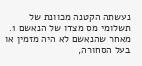נעשתה הקטנה מכוונת של תשלומי מס מצדו של הנאשם 1. מאחר שהנאשם לא היה מזמין או בעל הסחורה,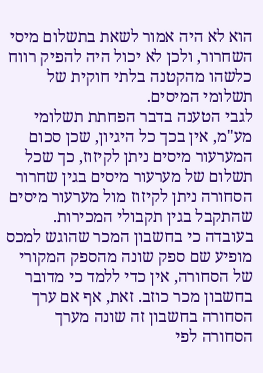הוא לא היה אמור לשאת בתשלום מיסי השחרור, ולכן לא יכול היה להפיק רווח כלשהו מהקטנה בלתי חוקית של תשלומי המיסים.
לגבי הטענה בדבר הפחתת תשלומי מע"מ, אין בכך כל היגיון, שכן סכום המערעור מיסים ניתן לקיזוז, כך שכל תשלום של מערעור מיסים בגין שחרור הסחורה ניתן לקיזוז מול מערעור מיסים שהתקבל בגין תקבולי המכירות.
בעובדה כי בחשבון המכר שהוגש למכס מופיע שם ספק שונה מהספק המקורי של הסחורה, אין כדי ללמד כי מדובר בחשבון מכר כוזב. זאת, אף אם ערך הסחורה בחשבון זה שונה מערך הסחורה לפי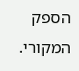הספק המקורי.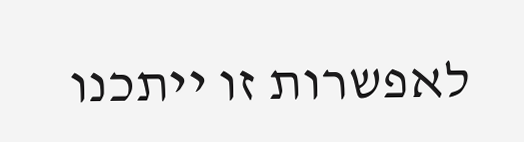לאפשרות זו ייתכנו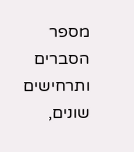מספר הסברים ותרחישים שונים,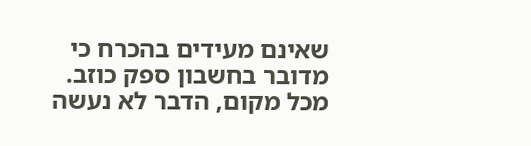שאינם מעידים בהכרח כי מדובר בחשבון ספק כוזב. מכל מקום, הדבר לא נעשה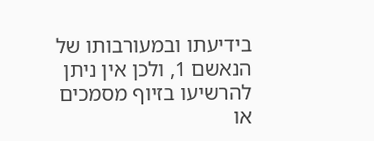בידיעתו ובמעורבותו של הנאשם 1, ולכן אין ניתן להרשיעו בזיוף מסמכים או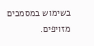בשימוש במסמכים מזויפים.